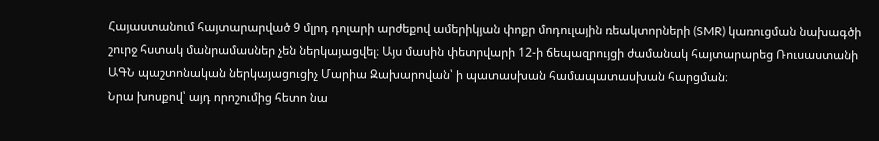Հայաստանում հայտարարված 9 մլրդ դոլարի արժեքով ամերիկյան փոքր մոդուլային ռեակտորների (SMR) կառուցման նախագծի շուրջ հստակ մանրամասներ չեն ներկայացվել։ Այս մասին փետրվարի 12-ի ճեպազրույցի ժամանակ հայտարարեց Ռուսաստանի ԱԳՆ պաշտոնական ներկայացուցիչ Մարիա Զախարովան՝ ի պատասխան համապատասխան հարցման։
Նրա խոսքով՝ այդ որոշումից հետո նա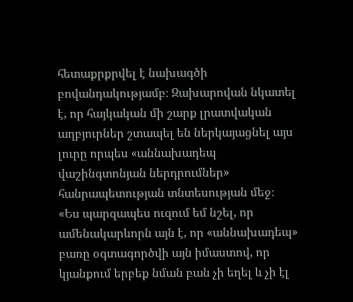հետաքրքրվել է նախագծի բովանդակությամբ։ Զախարովան նկատել է, որ հայկական մի շարք լրատվական աղբյուրներ շտապել են ներկայացնել այս լուրը որպես «աննախադեպ վաշինգտոնյան ներդրումներ» հանրապետության տնտեսության մեջ։
«Ես պարզապես ուզում եմ նշել, որ ամենակարևորն այն է, որ «աննախադեպ» բառը օգտագործվի այն իմաստով, որ կյանքում երբեք նման բան չի եղել և չի էլ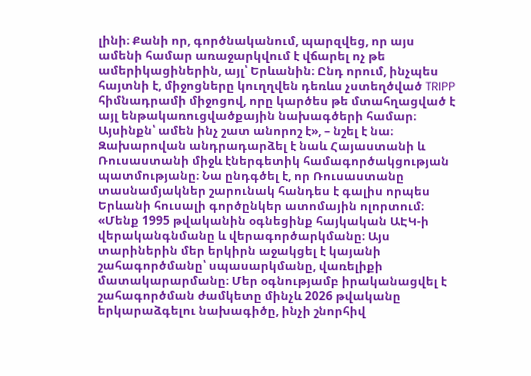լինի։ Քանի որ, գործնականում, պարզվեց, որ այս ամենի համար առաջարկվում է վճարել ոչ թե ամերիկացիներին, այլ՝ Երևանին։ Ընդ որում, ինչպես հայտնի է, միջոցները կուղղվեն դեռևս չստեղծված TRIPP հիմնադրամի միջոցով, որը կարծես թե մտահղացված է այլ ենթակառուցվածքային նախագծերի համար։ Այսինքն՝ ամեն ինչ շատ անորոշ է», – նշել է նա։
Զախարովան անդրադարձել է նաև Հայաստանի և Ռուսաստանի միջև էներգետիկ համագործակցության պատմությանը։ Նա ընդգծել է, որ Ռուսաստանը տասնամյակներ շարունակ հանդես է գալիս որպես Երևանի հուսալի գործընկեր ատոմային ոլորտում։
«Մենք 1995 թվականին օգնեցինք հայկական ԱԷԿ-ի վերականգնմանը և վերագործարկմանը։ Այս տարիներին մեր երկիրն աջակցել է կայանի շահագործմանը՝ սպասարկմանը, վառելիքի մատակարարմանը։ Մեր օգնությամբ իրականացվել է շահագործման ժամկետը մինչև 2026 թվականը երկարաձգելու նախագիծը, ինչի շնորհիվ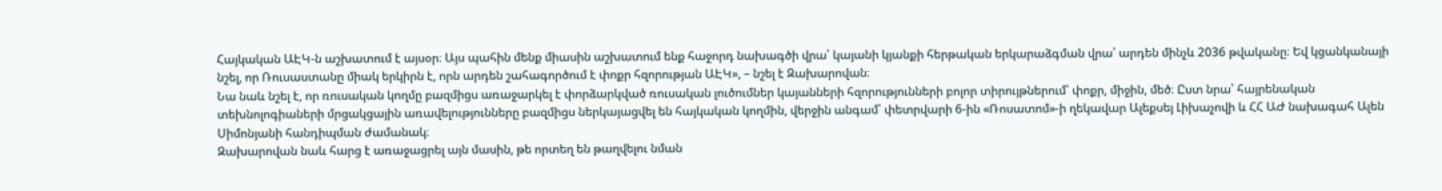Հայկական ԱԷԿ-ն աշխատում է այսօր։ Այս պահին մենք միասին աշխատում ենք հաջորդ նախագծի վրա՝ կայանի կյանքի հերթական երկարաձգման վրա՝ արդեն մինչև 2036 թվականը։ Եվ կցանկանայի նշել, որ Ռուսաստանը միակ երկիրն է, որն արդեն շահագործում է փոքր հզորության ԱԷԿ», – նշել է Զախարովան։
Նա նաև նշել է, որ ռուսական կողմը բազմիցս առաջարկել է փորձարկված ռուսական լուծումներ կայանների հզորությունների բոլոր տիրույթներում՝ փոքր, միջին, մեծ։ Ըստ նրա՝ հայրենական տեխնոլոգիաների մրցակցային առավելությունները բազմիցս ներկայացվել են հայկական կողմին, վերջին անգամ՝ փետրվարի 6-ին «Ռոսատոմ»-ի ղեկավար Ալեքսեյ Լիխաչովի և ՀՀ ԱԺ նախագահ Ալեն Սիմոնյանի հանդիպման ժամանակ։
Զախարովան նաև հարց է առաջացրել այն մասին, թե որտեղ են թաղվելու նման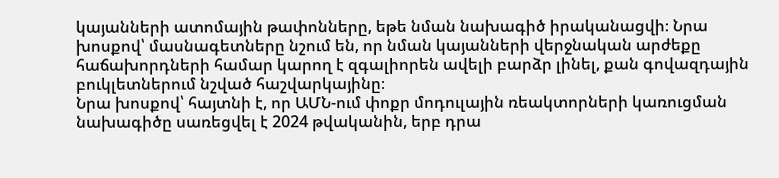կայանների ատոմային թափոնները, եթե նման նախագիծ իրականացվի։ Նրա խոսքով՝ մասնագետները նշում են, որ նման կայանների վերջնական արժեքը հաճախորդների համար կարող է զգալիորեն ավելի բարձր լինել, քան գովազդային բուկլետներում նշված հաշվարկայինը։
Նրա խոսքով՝ հայտնի է, որ ԱՄՆ-ում փոքր մոդուլային ռեակտորների կառուցման նախագիծը սառեցվել է 2024 թվականին, երբ դրա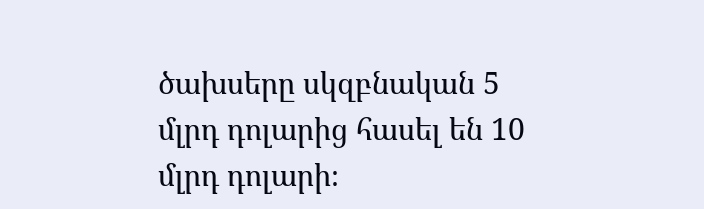ծախսերը սկզբնական 5 մլրդ դոլարից հասել են 10 մլրդ դոլարի։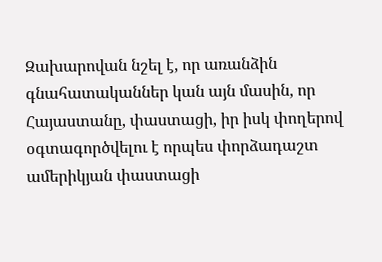Զախարովան նշել է, որ առանձին գնահատականներ կան այն մասին, որ Հայաստանը, փաստացի, իր իսկ փողերով օգտագործվելու է որպես փորձադաշտ ամերիկյան փաստացի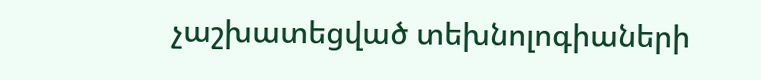չաշխատեցված տեխնոլոգիաների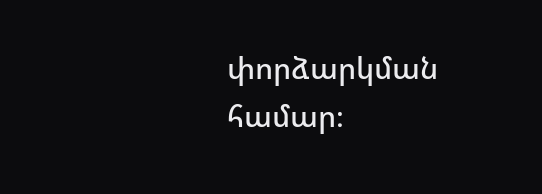փորձարկման համար։